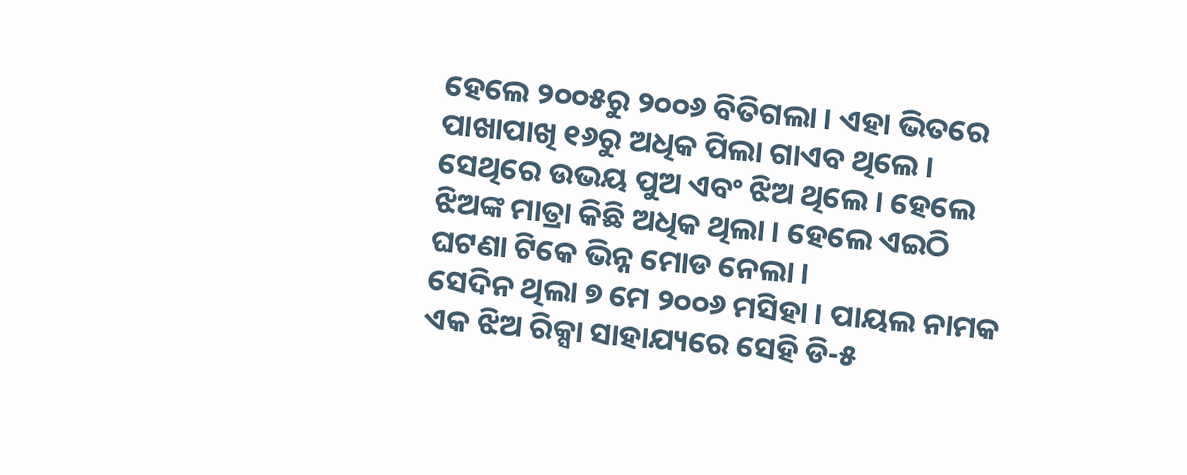ହେଲେ ୨୦୦୫ରୁ ୨୦୦୬ ବିତିଗଲା । ଏହା ଭିତରେ ପାଖାପାଖି ୧୬ରୁ ଅଧିକ ପିଲା ଗାଏବ ଥିଲେ । ସେଥିରେ ଉଭୟ ପୁଅ ଏବଂ ଝିଅ ଥିଲେ । ହେଲେ ଝିଅଙ୍କ ମାତ୍ରା କିଛି ଅଧିକ ଥିଲା । ହେଲେ ଏଇଠି ଘଟଣା ଟିକେ ଭିନ୍ନ ମୋଡ ନେଲା ।
ସେଦିନ ଥିଲା ୭ ମେ ୨୦୦୬ ମସିହା । ପାୟଲ ନାମକ ଏକ ଝିଅ ରିକ୍ସା ସାହାଯ୍ୟରେ ସେହି ଡି-୫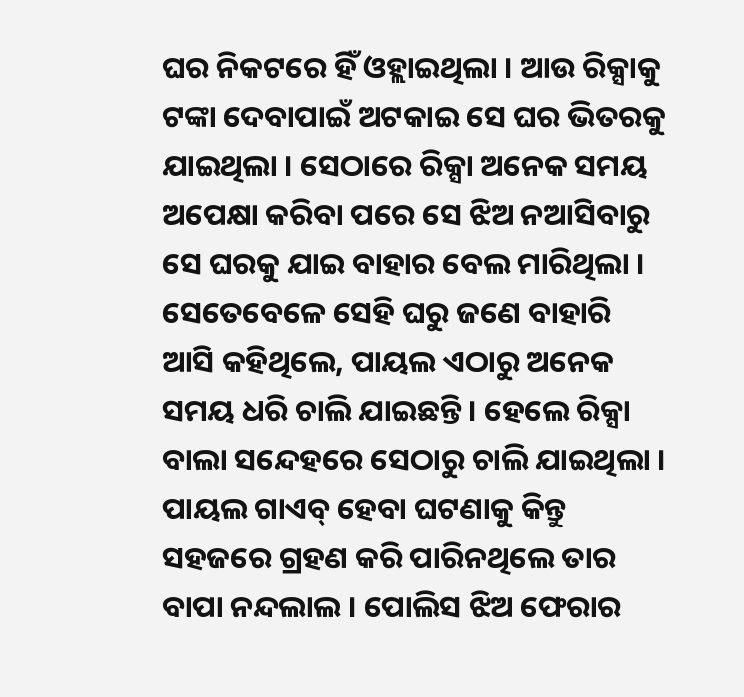ଘର ନିକଟରେ ହିଁ ଓହ୍ଲାଇଥିଲା । ଆଉ ରିକ୍ସାକୁ ଟଙ୍କା ଦେବାପାଇଁ ଅଟକାଇ ସେ ଘର ଭିତରକୁ ଯାଇଥିଲା । ସେଠାରେ ରିକ୍ସା ଅନେକ ସମୟ ଅପେକ୍ଷା କରିବା ପରେ ସେ ଝିଅ ନଆସିବାରୁ ସେ ଘରକୁ ଯାଇ ବାହାର ବେଲ ମାରିଥିଲା । ସେତେବେଳେ ସେହି ଘରୁ ଜଣେ ବାହାରି ଆସି କହିଥିଲେ, ପାୟଲ ଏଠାରୁ ଅନେକ ସମୟ ଧରି ଚାଲି ଯାଇଛନ୍ତି । ହେଲେ ରିକ୍ସା ବାଲା ସନ୍ଦେହରେ ସେଠାରୁ ଚାଲି ଯାଇଥିଲା ।
ପାୟଲ ଗାଏବ୍ ହେବା ଘଟଣାକୁ କିନ୍ତୁ ସହଜରେ ଗ୍ରହଣ କରି ପାରିନଥିଲେ ତାର ବାପା ନନ୍ଦଲାଲ । ପୋଲିସ ଝିଅ ଫେରାର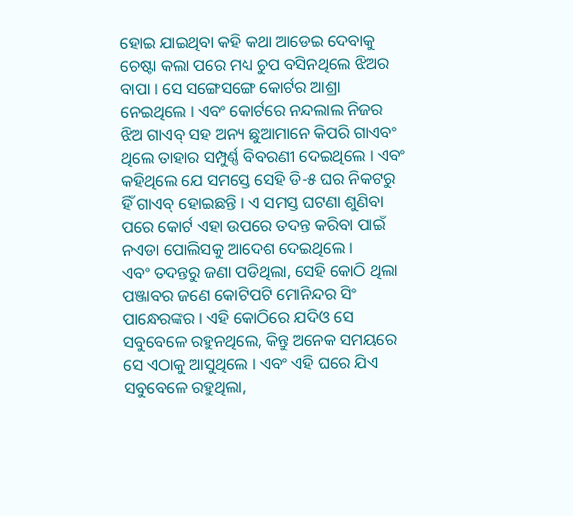ହୋଇ ଯାଇଥିବା କହି କଥା ଆଡେଇ ଦେବାକୁ ଚେଷ୍ଟା କଲା ପରେ ମଧ୍ୟ ଚୁପ ବସିନଥିଲେ ଝିଅର ବାପା । ସେ ସଙ୍ଗେସଙ୍ଗେ କୋର୍ଟର ଆଶ୍ରା ନେଇଥିଲେ । ଏବଂ କୋର୍ଟରେ ନନ୍ଦଲାଲ ନିଜର ଝିଅ ଗାଏବ୍ ସହ ଅନ୍ୟ ଛୁଆମାନେ କିପରି ଗାଏବଂ ଥିଲେ ତାହାର ସମ୍ପୁର୍ଣ୍ଣ ବିବରଣୀ ଦେଇଥିଲେ । ଏବଂ କହିଥିଲେ ଯେ ସମସ୍ତେ ସେହି ଡି-୫ ଘର ନିକଟରୁ ହିଁ ଗାଏବ୍ ହୋଇଛନ୍ତି । ଏ ସମସ୍ତ ଘଟଣା ଶୁଣିବା ପରେ କୋର୍ଟ ଏହା ଉପରେ ତଦନ୍ତ କରିବା ପାଇଁ ନଏଡା ପୋଲିସକୁ ଆଦେଶ ଦେଇଥିଲେ ।
ଏବଂ ତଦନ୍ତରୁ ଜଣା ପଡିଥିଲା, ସେହି କୋଠି ଥିଲା ପଞ୍ଜାବର ଜଣେ କୋଟିପଟି ମୋନିନ୍ଦର ସିଂ ପାନ୍ଧେରଙ୍କର । ଏହି କୋଠିରେ ଯଦିଓ ସେ ସବୁବେଳେ ରହୁନଥିଲେ, କିନ୍ତୁ ଅନେକ ସମୟରେ ସେ ଏଠାକୁ ଆସୁଥିଲେ । ଏବଂ ଏହି ଘରେ ଯିଏ ସବୁବେଳେ ରହୁଥିଲା,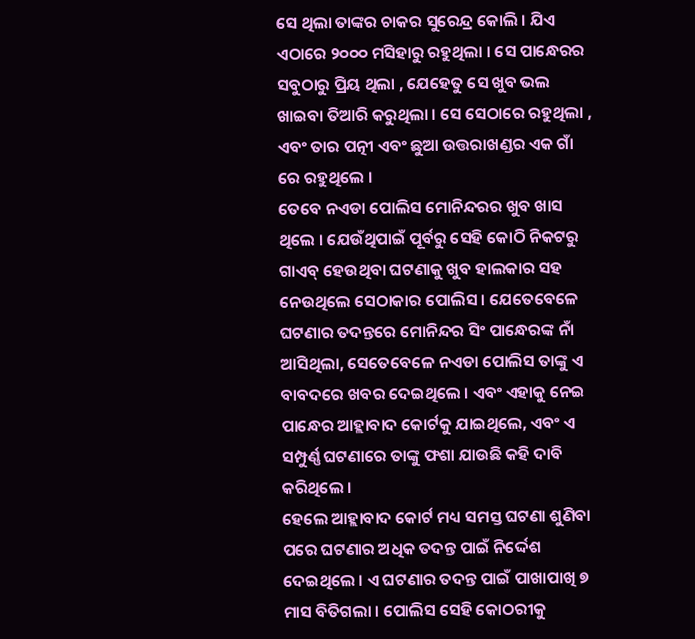ସେ ଥିଲା ତାଙ୍କର ଚାକର ସୁରେନ୍ଦ୍ର କୋଲି । ଯିଏ ଏଠାରେ ୨୦୦୦ ମସିହାରୁ ରହୁଥିଲା । ସେ ପାନ୍ଧେରର ସବୁଠାରୁ ପ୍ରିୟ ଥିଲା , ଯେହେତୁ ସେ ଖୁବ ଭଲ ଖାଇବା ତିଆରି କରୁଥିଲା । ସେ ସେଠାରେ ରହୁଥିଲା , ଏବଂ ତାର ପତ୍ନୀ ଏବଂ ଛୁଆ ଉତ୍ତରାଖଣ୍ଡର ଏକ ଗାଁ ରେ ରହୁଥିଲେ ।
ତେବେ ନଏଡା ପୋଲିସ ମୋନିନ୍ଦରର ଖୁବ ଖାସ ଥିଲେ । ଯେଉଁଥିପାଇଁ ପୂର୍ବରୁ ସେହି କୋଠି ନିକଟରୁ ଗାଏବ୍ ହେଉଥିବା ଘଟଣାକୁ ଖୁବ ହାଲକାର ସହ ନେଉଥିଲେ ସେଠାକାର ପୋଲିସ । ଯେତେବେଳେ ଘଟଣାର ତଦନ୍ତରେ ମୋନିନ୍ଦର ସିଂ ପାନ୍ଧେରଙ୍କ ନାଁ ଆସିଥିଲା, ସେତେବେଳେ ନଏଡା ପୋଲିସ ତାଙ୍କୁ ଏ ବାବଦରେ ଖବର ଦେଇଥିଲେ । ଏବଂ ଏହାକୁ ନେଇ ପାନ୍ଧେର ଆହ୍ଲାବାଦ କୋର୍ଟକୁ ଯାଇଥିଲେ, ଏବଂ ଏ ସମ୍ପୁର୍ଣ୍ଣ ଘଟଣାରେ ତାଙ୍କୁ ଫଶା ଯାଉଛି କହି ଦାବି କରିଥିଲେ ।
ହେଲେ ଆହ୍ଲାବାଦ କୋର୍ଟ ମଧ୍ୟ ସମସ୍ତ ଘଟଣା ଶୁଣିବା ପରେ ଘଟଣାର ଅଧିକ ତଦନ୍ତ ପାଇଁ ନିର୍ଦ୍ଦେଶ ଦେଇଥିଲେ । ଏ ଘଟଣାର ତଦନ୍ତ ପାଇଁ ପାଖାପାଖି ୭ ମାସ ବିତିଗଲା । ପୋଲିସ ସେହି କୋଠରୀକୁ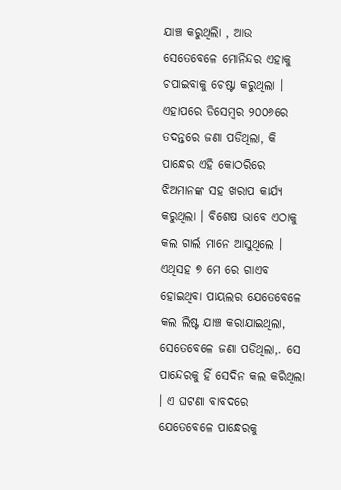ଯାଞ୍ଚ କରୁଥିଲିା , ଆଉ ସେତେବେଳେ ମୋନିନ୍ଦର ଏହାକୁ ଚପାଇବାକୁ ଚେଷ୍ଟା କରୁଥିଲା । ଏହାପରେ ଡିସେମ୍ବର ୨୦୦୬ରେ ତଦନ୍ତରେ ଜଣା ପଡିଥିଲା, କି ପାନ୍ଧେର ଏହି କୋଠରିରେ ଝିଅମାନଙ୍କ ସହ ଖରାପ କାର୍ଯ୍ୟ କରୁଥିଲା । ବିଶେଷ ଭାବେ ଏଠାକୁ କଲ ଗାର୍ଲ ମାନେ ଆସୁଥିଲେ । ଏଥିସହ ୭ ମେ ରେ ଗାଏବ ହୋଇଥିବା ପାୟଲର ଯେତେବେଳେ କଲ ଲିଷ୍ଟ ଯାଞ୍ଚ କରାଯାଇଥିଲା, ସେତେବେଳେ ଜଣା ପଡିଥିଲା,. ସେ ପାନ୍ଦେରକୁ ହିଁ ସେଦିନ କଲ କରିଥିଲା । ଏ ଘଟଣା ବାବଦରେ ଯେତେବେଳେ ପାନ୍ଧେରକୁ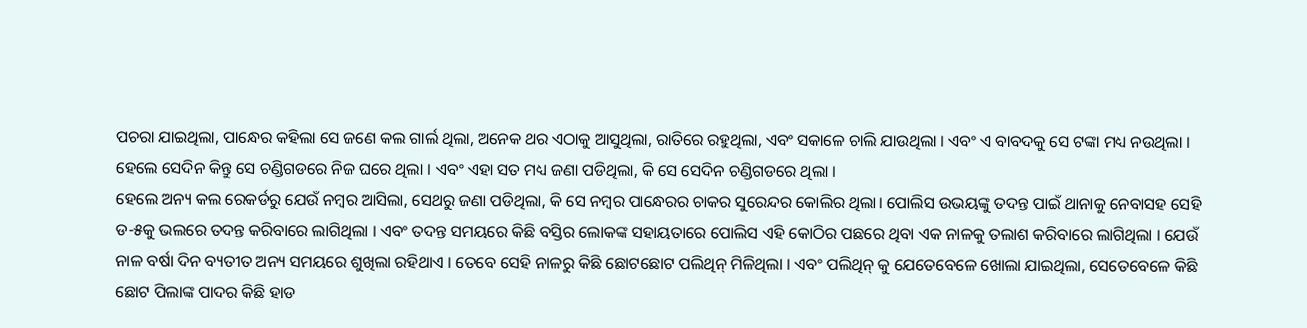ପଚରା ଯାଇଥିଲା, ପାନ୍ଧେର କହିଲା ସେ ଜଣେ କଲ ଗାର୍ଲ ଥିଲା, ଅନେକ ଥର ଏଠାକୁ ଆସୁଥିଲା, ରାତିରେ ରହୁଥିଲା, ଏବଂ ସକାଳେ ଚାଲି ଯାଉଥିଲା । ଏବଂ ଏ ବାବଦକୁ ସେ ଟଙ୍କା ମଧ୍ୟ ନଉଥିଲା । ହେଲେ ସେଦିନ କିନ୍ତୁ ସେ ଚଣ୍ଡିଗଡରେ ନିଜ ଘରେ ଥିଲା । ଏବଂ ଏହା ସତ ମଧ୍ୟ ଜଣା ପଡିଥିଲା, କି ସେ ସେଦିନ ଚଣ୍ଡିଗଡରେ ଥିଲା ।
ହେଲେ ଅନ୍ୟ କଲ ରେକର୍ଡରୁ ଯେଉଁ ନମ୍ବର ଆସିଲା, ସେଥରୁ ଜଣା ପଡିଥିଲା, କି ସେ ନମ୍ବର ପାନ୍ଧେରର ଚାକର ସୁରେନ୍ଦର କୋଲିର ଥିଲା। ପୋଲିସ ଉଭୟଙ୍କୁ ତଦନ୍ତ ପାଇଁ ଥାନାକୁ ନେବାସହ ସେହି ଡ-୫କୁ ଭଲରେ ତଦନ୍ତ କରିବାରେ ଲାଗିଥିଲା । ଏବଂ ତଦନ୍ତ ସମୟରେ କିଛି ବସ୍ତିର ଲୋକଙ୍କ ସହାୟତାରେ ପୋଲିସ ଏହି କୋଠିର ପଛରେ ଥିବା ଏକ ନାଳକୁ ତଲାଶ କରିବାରେ ଲାଗିଥିଲା । ଯେଉଁ ନାଳ ବର୍ଷା ଦିନ ବ୍ୟତୀତ ଅନ୍ୟ ସମୟରେ ଶୁଖିଲା ରହିଥାଏ । ତେବେ ସେହି ନାଳରୁ କିଛି ଛୋଟଛୋଟ ପଲିଥିନ୍ ମିଳିଥିଲା । ଏବଂ ପଲିଥିନ୍ କୁ ଯେତେବେଳେ ଖୋଲା ଯାଇଥିଲା, ସେତେବେଳେ କିଛି ଛୋଟ ପିଲାଙ୍କ ପାଦର କିଛି ହାଡ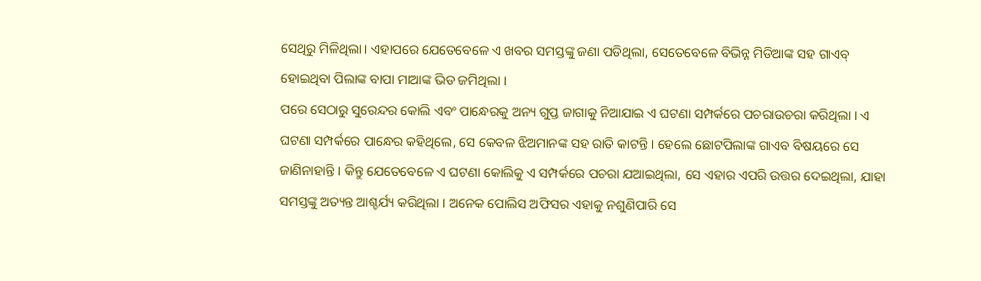ସେଥିରୁ ମିଳିଥିଲା। ଏହାପରେ ଯେତେବେଳେ ଏ ଖବର ସମସ୍ତଙ୍କୁ ଜଣା ପଡିଥିଲା, ସେତେବେଳେ ବିଭିନ୍ନ ମିଡିଆଙ୍କ ସହ ଗାଏବ୍ ହୋଇଥିବା ପିଲାଙ୍କ ବାପା ମାଆଙ୍କ ଭିଡ ଜମିଥିଲା ।
ପରେ ସେଠାରୁ ସୁରେନ୍ଦର କୋଲି ଏବଂ ପାନ୍ଧେରକୁ ଅନ୍ୟ ଗୁପ୍ତ ଜାଗାକୁ ନିଆଯାଇ ଏ ଘଟଣା ସମ୍ପର୍କରେ ପଚରାଉଚରା କରିଥିଲା । ଏ ଘଟଣା ସମ୍ପର୍କରେ ପାନ୍ଧେର କହିଥିଲେ, ସେ କେବଳ ଝିଅମାନଙ୍କ ସହ ରାତି କାଟନ୍ତି । ହେଲେ ଛୋଟପିଲାଙ୍କ ଗାଏବ ବିଷୟରେ ସେ ଜାଣିନାହାନ୍ତି । କିନ୍ତୁ ଯେତେବେଳେ ଏ ଘଟଣା କୋଲିକୁ ଏ ସମ୍ପର୍କରେ ପଚରା ଯଆଇଥିଲା, ସେ ଏହାର ଏପରି ଉତ୍ତର ଦେଇଥିଲା, ଯାହା ସମସ୍ତଙ୍କୁ ଅତ୍ୟନ୍ତ ଆଶ୍ଚର୍ଯ୍ୟ କରିଥିଲା । ଅନେକ ପୋଲିସ ଅଫିସର ଏହାକୁ ନଶୁଣିପାରି ସେ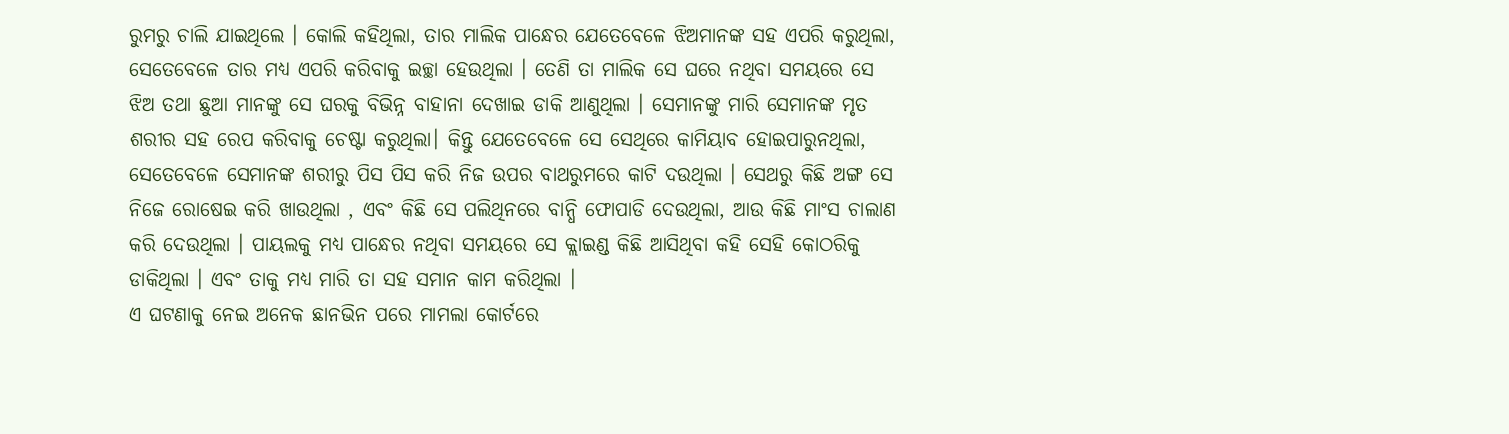ରୁମରୁ ଚାଲି ଯାଇଥିଲେ । କୋଲି କହିଥିଲା, ତାର ମାଲିକ ପାନ୍ଧେର ଯେତେବେଳେ ଝିଅମାନଙ୍କ ସହ ଏପରି କରୁଥିଲା, ସେତେବେଳେ ତାର ମଧ୍ୟ ଏପରି କରିବାକୁ ଇଚ୍ଛା ହେଉଥିଲା । ତେଣି ତା ମାଲିକ ସେ ଘରେ ନଥିବା ସମୟରେ ସେ ଝିଅ ତଥା ଛୁଆ ମାନଙ୍କୁ ସେ ଘରକୁ ବିଭିନ୍ନ ବାହାନା ଦେଖାଇ ଡାକି ଆଣୁଥିଲା । ସେମାନଙ୍କୁ ମାରି ସେମାନଙ୍କ ମୃତ ଶରୀର ସହ ରେପ କରିବାକୁ ଚେଷ୍ଟା କରୁଥିଲା। କିନ୍ତୁ ଯେତେବେଳେ ସେ ସେଥିରେ କାମିୟାବ ହୋଇପାରୁନଥିଲା, ସେତେବେଳେ ସେମାନଙ୍କ ଶରୀରୁ ପିସ ପିସ କରି ନିଜ ଉପର ବାଥରୁମରେ କାଟି ଦଉଥିଲା । ସେଥରୁ କିଛି ଅଙ୍ଗ ସେ ନିଜେ ରୋଷେଇ କରି ଖାଉଥିଲା , ଏବଂ କିଛି ସେ ପଲିଥିନରେ ବାନ୍ଧି ଫୋପାଡି ଦେଉଥିଲା, ଆଉ କିଛି ମାଂସ ଚାଲାଣ କରି ଦେଉଥିଲା । ପାୟଲକୁ ମଧ୍ୟ ପାନ୍ଧେର ନଥିବା ସମୟରେ ସେ କ୍ଲାଇଣ୍ଡ କିଛି ଆସିଥିବା କହି ସେହି କୋଠରିକୁ ଡାକିଥିଲା । ଏବଂ ତାକୁ ମଧ୍ୟ ମାରି ତା ସହ ସମାନ କାମ କରିଥିଲା ।
ଏ ଘଟଣାକୁ ନେଇ ଅନେକ ଛାନଭିନ ପରେ ମାମଲା କୋର୍ଟରେ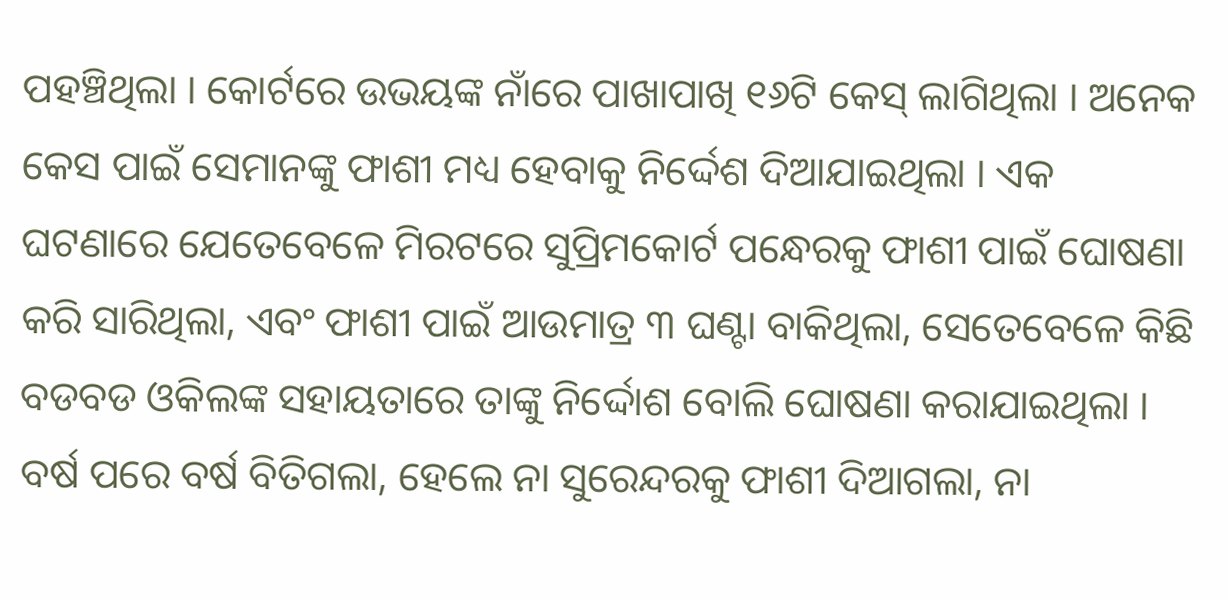ପହଞ୍ଚିଥିଲା । କୋର୍ଟରେ ଉଭୟଙ୍କ ନାଁରେ ପାଖାପାଖି ୧୬ଟି କେସ୍ ଲାଗିଥିଲା । ଅନେକ କେସ ପାଇଁ ସେମାନଙ୍କୁ ଫାଶୀ ମଧ୍ୟ ହେବାକୁ ନିର୍ଦ୍ଦେଶ ଦିଆଯାଇଥିଲା । ଏକ ଘଟଣାରେ ଯେତେବେଳେ ମିରଟରେ ସୁପ୍ରିମକୋର୍ଟ ପନ୍ଧେରକୁ ଫାଶୀ ପାଇଁ ଘୋଷଣା କରି ସାରିଥିଲା, ଏବଂ ଫାଶୀ ପାଇଁ ଆଉମାତ୍ର ୩ ଘଣ୍ଟା ବାକିଥିଲା, ସେତେବେଳେ କିଛି ବଡବଡ ଓକିଲଙ୍କ ସହାୟତାରେ ତାଙ୍କୁ ନିର୍ଦ୍ଦୋଶ ବୋଲି ଘୋଷଣା କରାଯାଇଥିଲା । ବର୍ଷ ପରେ ବର୍ଷ ବିତିଗଲା, ହେଲେ ନା ସୁରେନ୍ଦରକୁ ଫାଶୀ ଦିଆଗଲା, ନା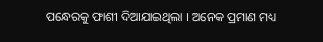ପନ୍ଧେରକୁ ଫାଶୀ ଦିଆଯାଇଥିଲା । ଅନେକ ପ୍ରମାଣ ମଧ୍ୟ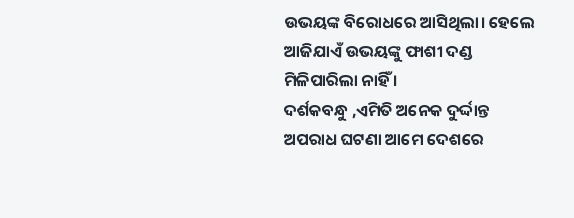ଉଭୟଙ୍କ ବିରୋଧରେ ଆସିଥିଲା। ହେଲେ ଆଜିଯାଏଁ ଉଭୟଙ୍କୁ ଫାଶୀ ଦଣ୍ଡ ମିଳିପାରିଲା ନାହିଁ ।
ଦର୍ଶକବନ୍ଧୁ ,ଏମିତି ଅନେକ ଦୁର୍ଦ୍ଦାନ୍ତ ଅପରାଧ ଘଟଣା ଆମେ ଦେଶରେ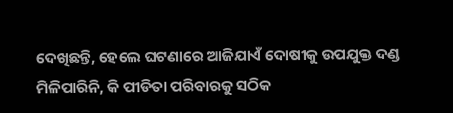ଦେଖିଛନ୍ତି, ହେଲେ ଘଟଣାରେ ଆଜିଯାଏଁ ଦୋଷୀକୁ ଉପଯୁକ୍ତ ଦଣ୍ଡ ମିଳିପାରିନି, କି ପୀଡିତା ପରିବାରକୁ ସଠିକ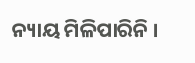ନ୍ୟାୟ ମିଳିପାରିନି ।